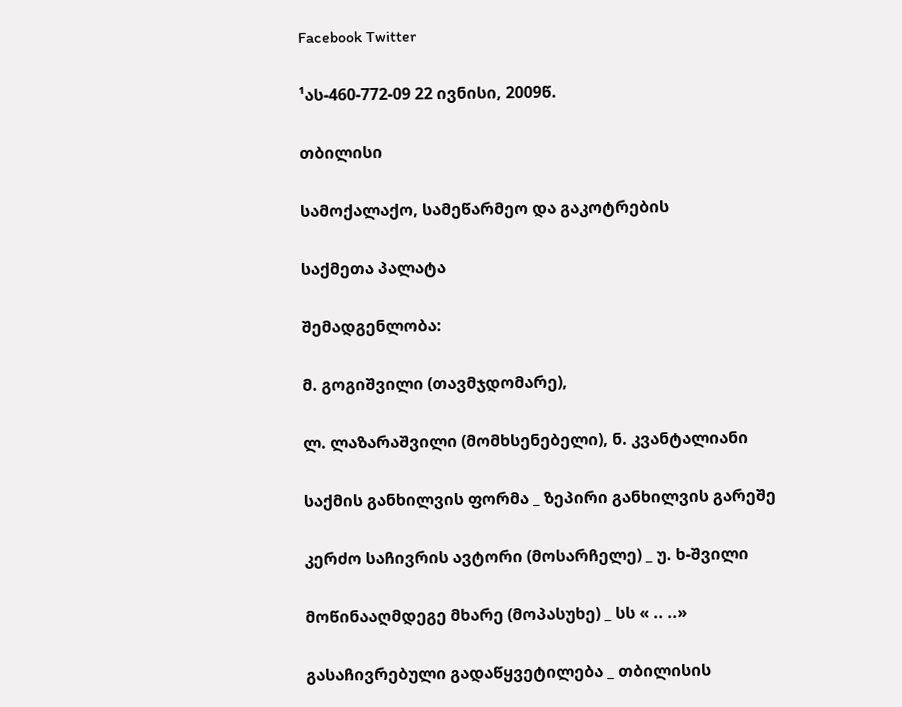Facebook Twitter

¹ას-460-772-09 22 ივნისი, 2009წ.

თბილისი

სამოქალაქო, სამეწარმეო და გაკოტრების

საქმეთა პალატა

შემადგენლობა:

მ. გოგიშვილი (თავმჯდომარე),

ლ. ლაზარაშვილი (მომხსენებელი), ნ. კვანტალიანი

საქმის განხილვის ფორმა _ ზეპირი განხილვის გარეშე

კერძო საჩივრის ავტორი (მოსარჩელე) _ უ. ხ-შვილი

მოწინააღმდეგე მხარე (მოპასუხე) _ სს « .. ..»

გასაჩივრებული გადაწყვეტილება _ თბილისის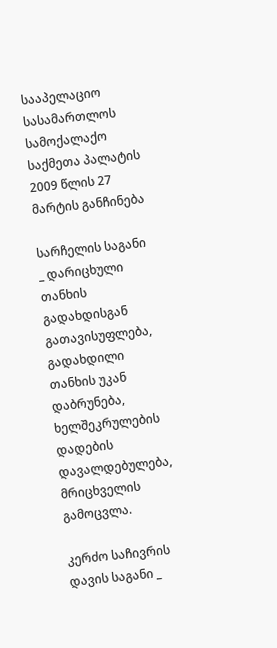სააპელაციო სასამართლოს სამოქალაქო საქმეთა პალატის 2009 წლის 27 მარტის განჩინება

სარჩელის საგანი _ დარიცხული თანხის გადახდისგან გათავისუფლება, გადახდილი თანხის უკან დაბრუნება, ხელშეკრულების დადების დავალდებულება, მრიცხველის გამოცვლა.

კერძო საჩივრის დავის საგანი _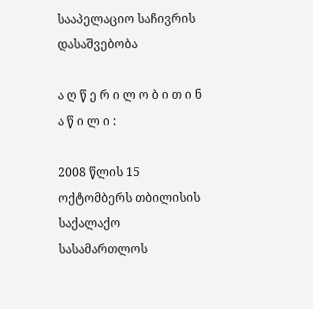სააპელაციო საჩივრის დასაშვებობა

ა ღ წ ე რ ი ლ ო ბ ი თ ი ნ ა წ ი ლ ი :

2008 წლის 15 ოქტომბერს თბილისის საქალაქო სასამართლოს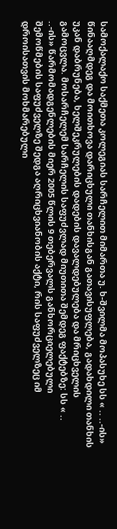სამოქალაქო საქმეთა კოლეგიას სარჩელით მიმართა უ. ხ-შვილმა მოპასუხე სს « .. ..-ის» წინააღმდეგ და მოითხოვა დარიცხული თანხისგან გათავისუფლება, გადახდილი თანხის უკან დაბრუნება, ხელშეკრულების დადების დავალდებულება და მრიცხველის გამოცვლა. მოსარჩელემ სარჩელის საფუძვლად მიუთითა შემდეგ ფაქტებზე: სს « .. ..-ის» წარმომადგენლების მიერ 2005 წლის 9 თებერვალს განხორციელებული შემოწმების საფუძველზე შედგა აღრიცხვიანობის აქტი, რის საფუძველზეც იმ დროისათვის მოხმარებული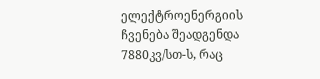ელექტროენერგიის ჩვენება შეადგენდა 7880კვ/სთ-ს, რაც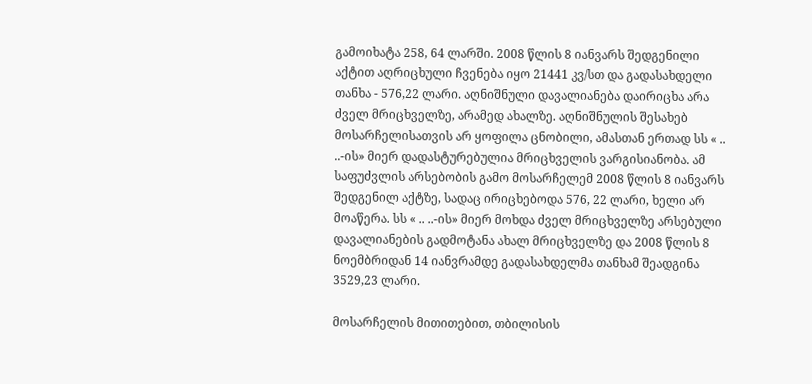გამოიხატა 258, 64 ლარში. 2008 წლის 8 იანვარს შედგენილი აქტით აღრიცხული ჩვენება იყო 21441 კვ/სთ და გადასახდელი თანხა - 576,22 ლარი. აღნიშნული დავალიანება დაირიცხა არა ძველ მრიცხველზე, არამედ ახალზე. აღნიშნულის შესახებ მოსარჩელისათვის არ ყოფილა ცნობილი, ამასთან ერთად სს « .. ..-ის» მიერ დადასტურებულია მრიცხველის ვარგისიანობა. ამ საფუძვლის არსებობის გამო მოსარჩელემ 2008 წლის 8 იანვარს შედგენილ აქტზე, სადაც ირიცხებოდა 576, 22 ლარი, ხელი არ მოაწერა. სს « .. ..-ის» მიერ მოხდა ძველ მრიცხველზე არსებული დავალიანების გადმოტანა ახალ მრიცხველზე და 2008 წლის 8 ნოემბრიდან 14 იანვრამდე გადასახდელმა თანხამ შეადგინა 3529,23 ლარი.

მოსარჩელის მითითებით, თბილისის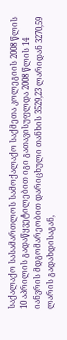საქალაქო სასამართლოს სამოქალაქო საქმეთა კოლეგიის 2008 წლის 10 აპრილის გადაწყვეტილებით იგი გათავისუფლდა 2008 წლის 14 იანვრის მდგომარეობით დარიცხული თანხის 3529,23 ლარიდან 3270,59 ლარის გადახდისაგან,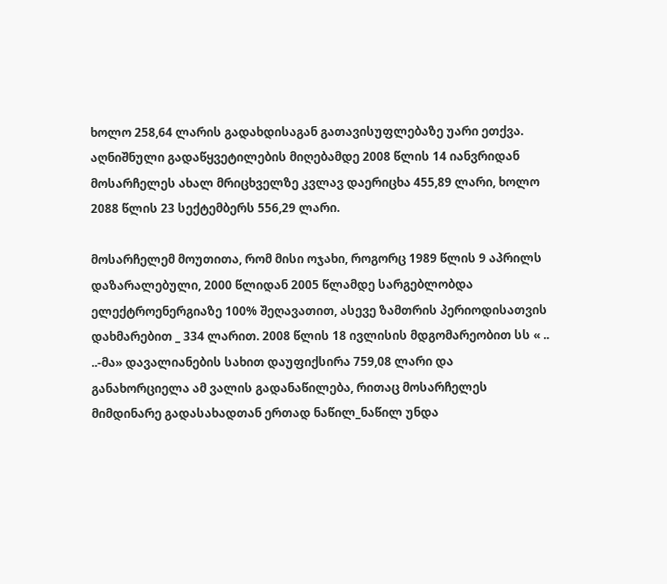ხოლო 258,64 ლარის გადახდისაგან გათავისუფლებაზე უარი ეთქვა. აღნიშნული გადაწყვეტილების მიღებამდე 2008 წლის 14 იანვრიდან მოსარჩელეს ახალ მრიცხველზე კვლავ დაერიცხა 455,89 ლარი, ხოლო 2088 წლის 23 სექტემბერს 556,29 ლარი.

მოსარჩელემ მოუთითა, რომ მისი ოჯახი, როგორც 1989 წლის 9 აპრილს დაზარალებული, 2000 წლიდან 2005 წლამდე სარგებლობდა ელექტროენერგიაზე 100% შეღავათით, ასევე ზამთრის პერიოდისათვის დახმარებით _ 334 ლარით. 2008 წლის 18 ივლისის მდგომარეობით სს « .. ..-მა» დავალიანების სახით დაუფიქსირა 759,08 ლარი და განახორციელა ამ ვალის გადანაწილება, რითაც მოსარჩელეს მიმდინარე გადასახადთან ერთად ნაწილ_ნაწილ უნდა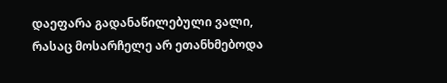დაეფარა გადანაწილებული ვალი, რასაც მოსარჩელე არ ეთანხმებოდა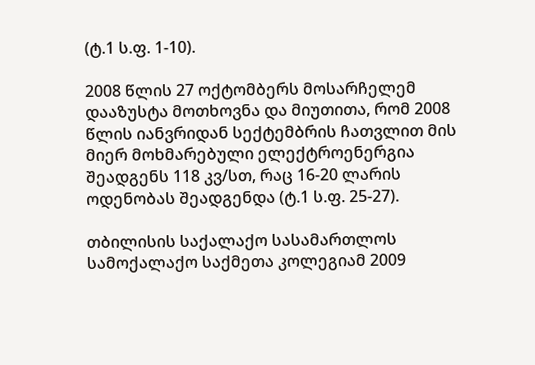(ტ.1 ს.ფ. 1-10).

2008 წლის 27 ოქტომბერს მოსარჩელემ დააზუსტა მოთხოვნა და მიუთითა, რომ 2008 წლის იანვრიდან სექტემბრის ჩათვლით მის მიერ მოხმარებული ელექტროენერგია შეადგენს 118 კვ/სთ, რაც 16-20 ლარის ოდენობას შეადგენდა (ტ.1 ს.ფ. 25-27).

თბილისის საქალაქო სასამართლოს სამოქალაქო საქმეთა კოლეგიამ 2009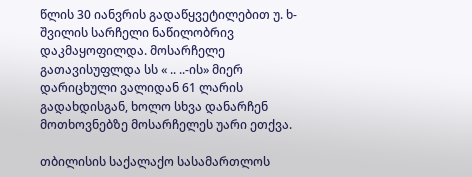წლის 30 იანვრის გადაწყვეტილებით უ. ხ-შვილის სარჩელი ნაწილობრივ დაკმაყოფილდა. მოსარჩელე გათავისუფლდა სს « .. ..-ის» მიერ დარიცხული ვალიდან 61 ლარის გადახდისგან, ხოლო სხვა დანარჩენ მოთხოვნებზე მოსარჩელეს უარი ეთქვა.

თბილისის საქალაქო სასამართლოს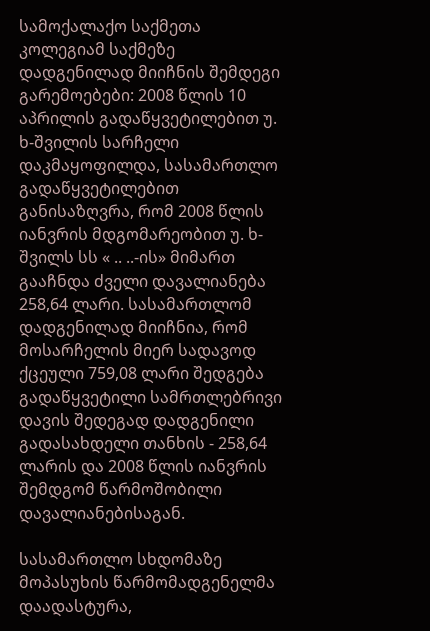სამოქალაქო საქმეთა კოლეგიამ საქმეზე დადგენილად მიიჩნის შემდეგი გარემოებები: 2008 წლის 10 აპრილის გადაწყვეტილებით უ. ხ-შვილის სარჩელი დაკმაყოფილდა, სასამართლო გადაწყვეტილებით განისაზღვრა, რომ 2008 წლის იანვრის მდგომარეობით უ. ხ-შვილს სს « .. ..-ის» მიმართ გააჩნდა ძველი დავალიანება 258,64 ლარი. სასამართლომ დადგენილად მიიჩნია, რომ მოსარჩელის მიერ სადავოდ ქცეული 759,08 ლარი შედგება გადაწყვეტილი სამრთლებრივი დავის შედეგად დადგენილი გადასახდელი თანხის - 258,64 ლარის და 2008 წლის იანვრის შემდგომ წარმოშობილი დავალიანებისაგან.

სასამართლო სხდომაზე მოპასუხის წარმომადგენელმა დაადასტურა,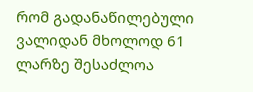რომ გადანაწილებული ვალიდან მხოლოდ 61 ლარზე შესაძლოა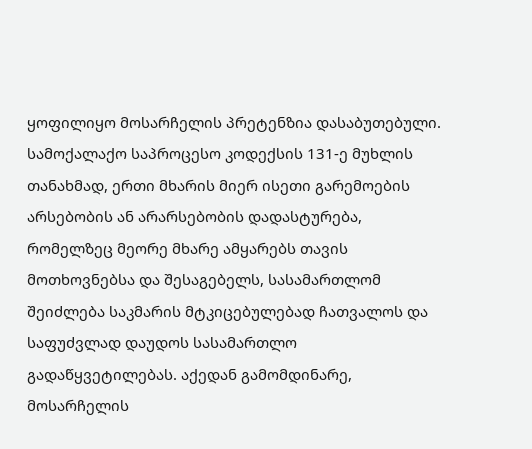ყოფილიყო მოსარჩელის პრეტენზია დასაბუთებული. სამოქალაქო საპროცესო კოდექსის 131-ე მუხლის თანახმად, ერთი მხარის მიერ ისეთი გარემოების არსებობის ან არარსებობის დადასტურება, რომელზეც მეორე მხარე ამყარებს თავის მოთხოვნებსა და შესაგებელს, სასამართლომ შეიძლება საკმარის მტკიცებულებად ჩათვალოს და საფუძვლად დაუდოს სასამართლო გადაწყვეტილებას. აქედან გამომდინარე, მოსარჩელის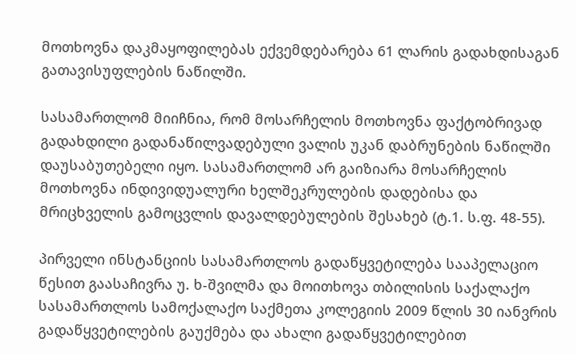მოთხოვნა დაკმაყოფილებას ექვემდებარება 61 ლარის გადახდისაგან გათავისუფლების ნაწილში.

სასამართლომ მიიჩნია, რომ მოსარჩელის მოთხოვნა ფაქტობრივად გადახდილი გადანაწილვადებული ვალის უკან დაბრუნების ნაწილში დაუსაბუთებელი იყო. სასამართლომ არ გაიზიარა მოსარჩელის მოთხოვნა ინდივიდუალური ხელშეკრულების დადებისა და მრიცხველის გამოცვლის დავალდებულების შესახებ (ტ.1. ს.ფ. 48-55).

პირველი ინსტანციის სასამართლოს გადაწყვეტილება სააპელაციო წესით გაასაჩივრა უ. ხ-შვილმა და მოითხოვა თბილისის საქალაქო სასამართლოს სამოქალაქო საქმეთა კოლეგიის 2009 წლის 30 იანვრის გადაწყვეტილების გაუქმება და ახალი გადაწყვეტილებით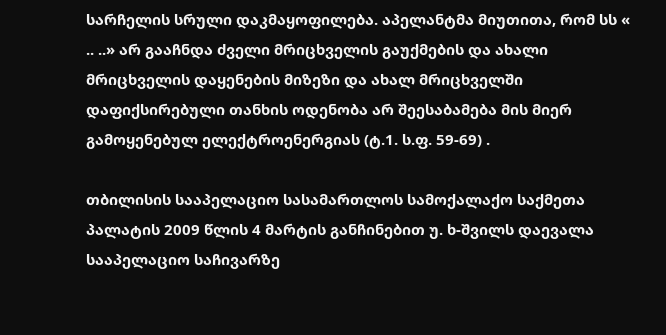სარჩელის სრული დაკმაყოფილება. აპელანტმა მიუთითა, რომ სს « .. ..» არ გააჩნდა ძველი მრიცხველის გაუქმების და ახალი მრიცხველის დაყენების მიზეზი და ახალ მრიცხველში დაფიქსირებული თანხის ოდენობა არ შეესაბამება მის მიერ გამოყენებულ ელექტროენერგიას (ტ.1. ს.ფ. 59-69) .

თბილისის სააპელაციო სასამართლოს სამოქალაქო საქმეთა პალატის 2009 წლის 4 მარტის განჩინებით უ. ხ-შვილს დაევალა სააპელაციო საჩივარზე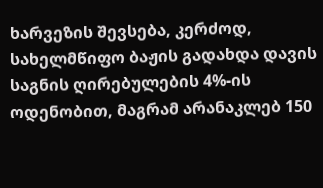ხარვეზის შევსება, კერძოდ, სახელმწიფო ბაჟის გადახდა დავის საგნის ღირებულების 4%-ის ოდენობით, მაგრამ არანაკლებ 150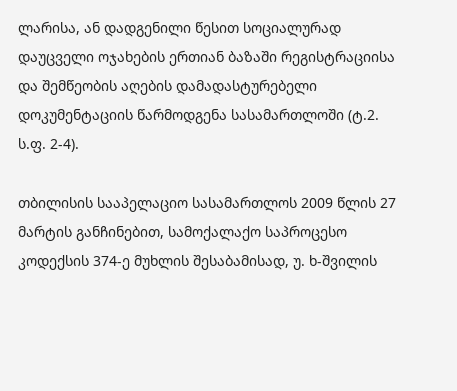ლარისა, ან დადგენილი წესით სოციალურად დაუცველი ოჯახების ერთიან ბაზაში რეგისტრაციისა და შემწეობის აღების დამადასტურებელი დოკუმენტაციის წარმოდგენა სასამართლოში (ტ.2. ს.ფ. 2-4).

თბილისის სააპელაციო სასამართლოს 2009 წლის 27 მარტის განჩინებით, სამოქალაქო საპროცესო კოდექსის 374-ე მუხლის შესაბამისად, უ. ხ-შვილის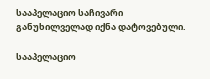სააპელაციო საჩივარი განუხილველად იქნა დატოვებული.

სააპელაციო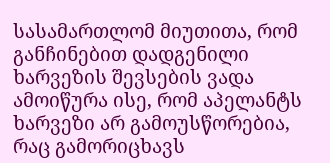სასამართლომ მიუთითა, რომ განჩინებით დადგენილი ხარვეზის შევსების ვადა ამოიწურა ისე, რომ აპელანტს ხარვეზი არ გამოუსწორებია, რაც გამორიცხავს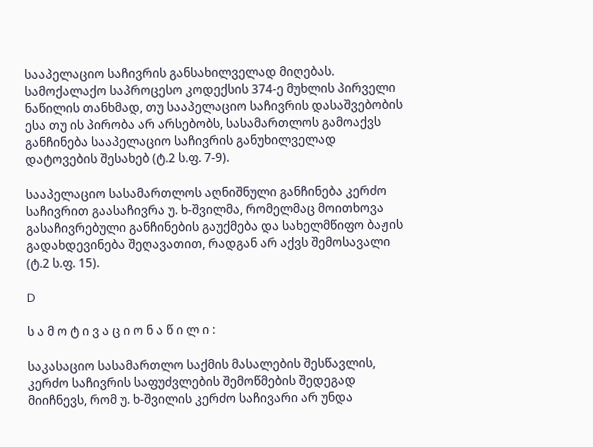სააპელაციო საჩივრის განსახილველად მიღებას. სამოქალაქო საპროცესო კოდექსის 374-ე მუხლის პირველი ნაწილის თანხმად, თუ სააპელაციო საჩივრის დასაშვებობის ესა თუ ის პირობა არ არსებობს, სასამართლოს გამოაქვს განჩინება სააპელაციო საჩივრის განუხილველად დატოვების შესახებ (ტ.2 ს.ფ. 7-9).

სააპელაციო სასამართლოს აღნიშნული განჩინება კერძო საჩივრით გაასაჩივრა უ. ხ-შვილმა, რომელმაც მოითხოვა გასაჩივრებული განჩინების გაუქმება და სახელმწიფო ბაჟის გადახდევინება შეღავათით, რადგან არ აქვს შემოსავალი (ტ.2 ს.ფ. 15).

D

ს ა მ ო ტ ი ვ ა ც ი ო ნ ა წ ი ლ ი :

საკასაციო სასამართლო საქმის მასალების შესწავლის, კერძო საჩივრის საფუძვლების შემოწმების შედეგად მიიჩნევს, რომ უ. ხ-შვილის კერძო საჩივარი არ უნდა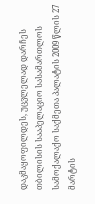დაკმაყოფილდეს, უცვლელად დარჩეს თბილისის სააპელაციო სასამართლოს სამოქალაქო საქმეთა პალატის 2009 წლის 27 მარტის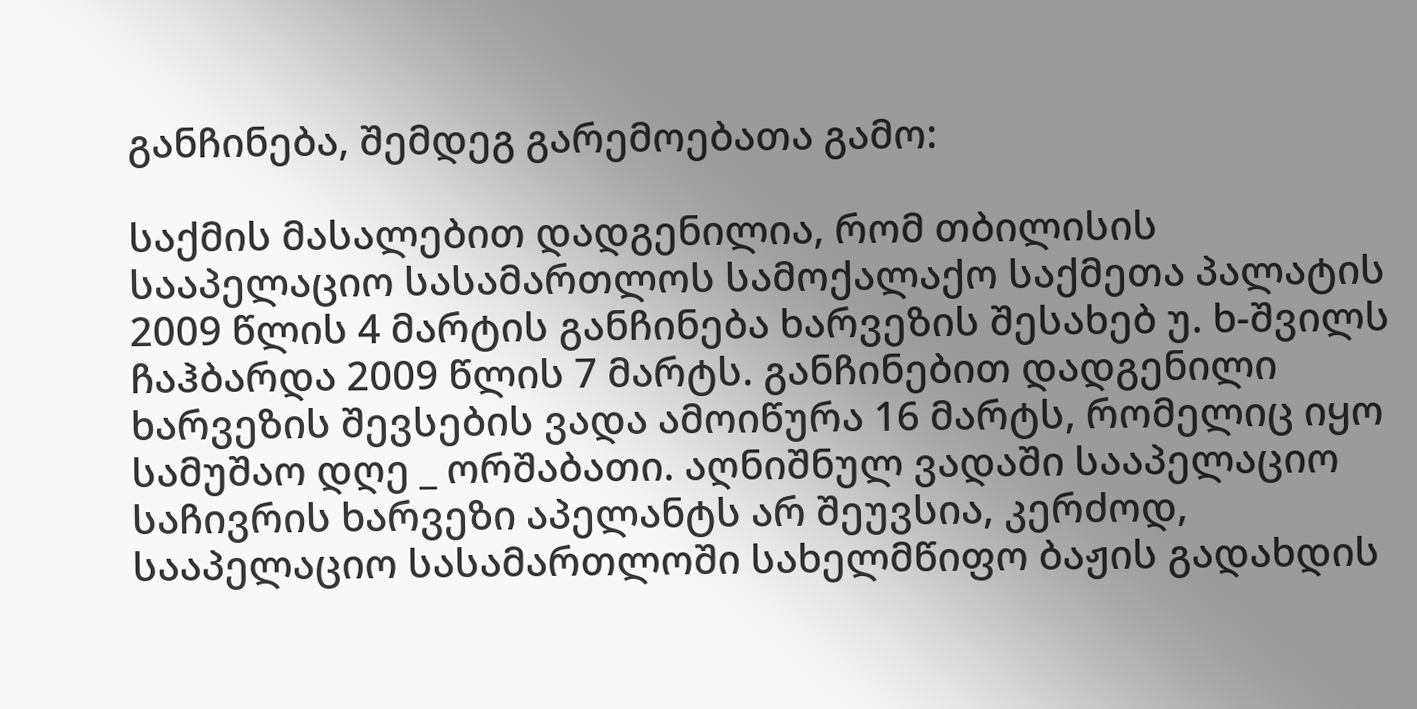განჩინება, შემდეგ გარემოებათა გამო:

საქმის მასალებით დადგენილია, რომ თბილისის სააპელაციო სასამართლოს სამოქალაქო საქმეთა პალატის 2009 წლის 4 მარტის განჩინება ხარვეზის შესახებ უ. ხ-შვილს ჩაჰბარდა 2009 წლის 7 მარტს. განჩინებით დადგენილი ხარვეზის შევსების ვადა ამოიწურა 16 მარტს, რომელიც იყო სამუშაო დღე _ ორშაბათი. აღნიშნულ ვადაში სააპელაციო საჩივრის ხარვეზი აპელანტს არ შეუვსია, კერძოდ, სააპელაციო სასამართლოში სახელმწიფო ბაჟის გადახდის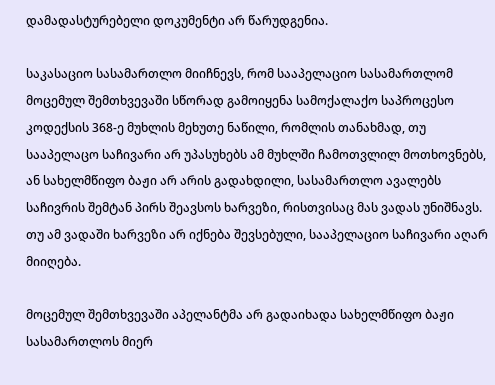დამადასტურებელი დოკუმენტი არ წარუდგენია.

საკასაციო სასამართლო მიიჩნევს, რომ სააპელაციო სასამართლომ მოცემულ შემთხვევაში სწორად გამოიყენა სამოქალაქო საპროცესო კოდექსის 368-ე მუხლის მეხუთე ნაწილი, რომლის თანახმად, თუ სააპელაცო საჩივარი არ უპასუხებს ამ მუხლში ჩამოთვლილ მოთხოვნებს, ან სახელმწიფო ბაჟი არ არის გადახდილი, სასამართლო ავალებს საჩივრის შემტან პირს შეავსოს ხარვეზი, რისთვისაც მას ვადას უნიშნავს. თუ ამ ვადაში ხარვეზი არ იქნება შევსებული, სააპელაციო საჩივარი აღარ მიიღება.

მოცემულ შემთხვევაში აპელანტმა არ გადაიხადა სახელმწიფო ბაჟი სასამართლოს მიერ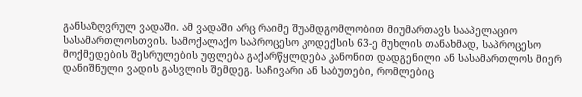განსაზღვრულ ვადაში. ამ ვადაში არც რაიმე შუამდგომლობით მიუმართავს სააპელაციო სასამართლოსთვის. სამოქალაქო საპროცესო კოდექსის 63-ე მუხლის თანახმად, საპროცესო მოქმედების შესრულების უფლება გაქარწყლდება კანონით დადგენილი ან სასამართლოს მიერ დანიშნული ვადის გასვლის შემდეგ. საჩივარი ან საბუთები, რომლებიც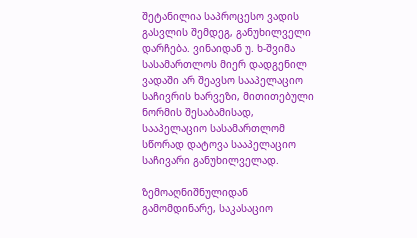შეტანილია საპროცესო ვადის გასვლის შემდეგ, განუხილველი დარჩება. ვინაიდან უ. ხ-შვიმა სასამართლოს მიერ დადგენილ ვადაში არ შეავსო სააპელაციო საჩივრის ხარვეზი, მითითებული ნორმის შესაბამისად, სააპელაციო სასამართლომ სწორად დატოვა სააპელაციო საჩივარი განუხილველად.

ზემოაღნიშნულიდან გამომდინარე, საკასაციო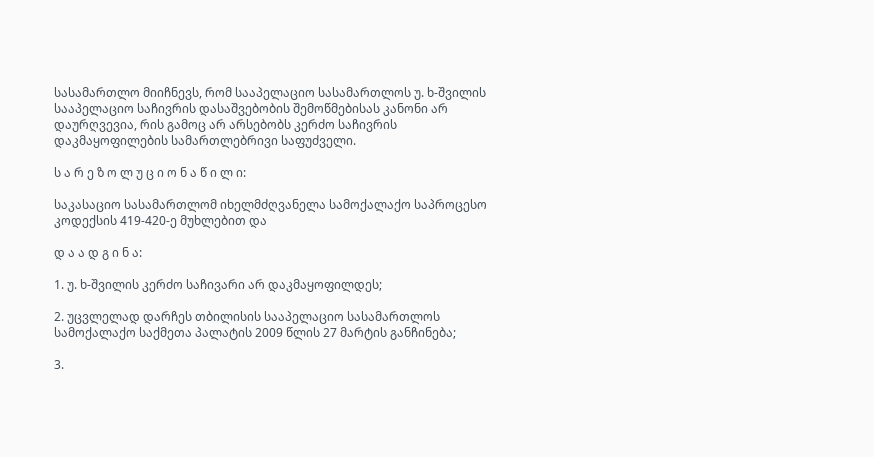სასამართლო მიიჩნევს, რომ სააპელაციო სასამართლოს უ. ხ-შვილის სააპელაციო საჩივრის დასაშვებობის შემოწმებისას კანონი არ დაურღვევია, რის გამოც არ არსებობს კერძო საჩივრის დაკმაყოფილების სამართლებრივი საფუძველი.

ს ა რ ე ზ ო ლ უ ც ი ო ნ ა წ ი ლ ი:

საკასაციო სასამართლომ იხელმძღვანელა სამოქალაქო საპროცესო კოდექსის 419-420-ე მუხლებით და

დ ა ა დ გ ი ნ ა:

1. უ. ხ-შვილის კერძო საჩივარი არ დაკმაყოფილდეს;

2. უცვლელად დარჩეს თბილისის სააპელაციო სასამართლოს სამოქალაქო საქმეთა პალატის 2009 წლის 27 მარტის განჩინება;

3.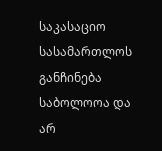საკასაციო სასამართლოს განჩინება საბოლოოა და არ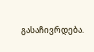გასაჩივრდება.